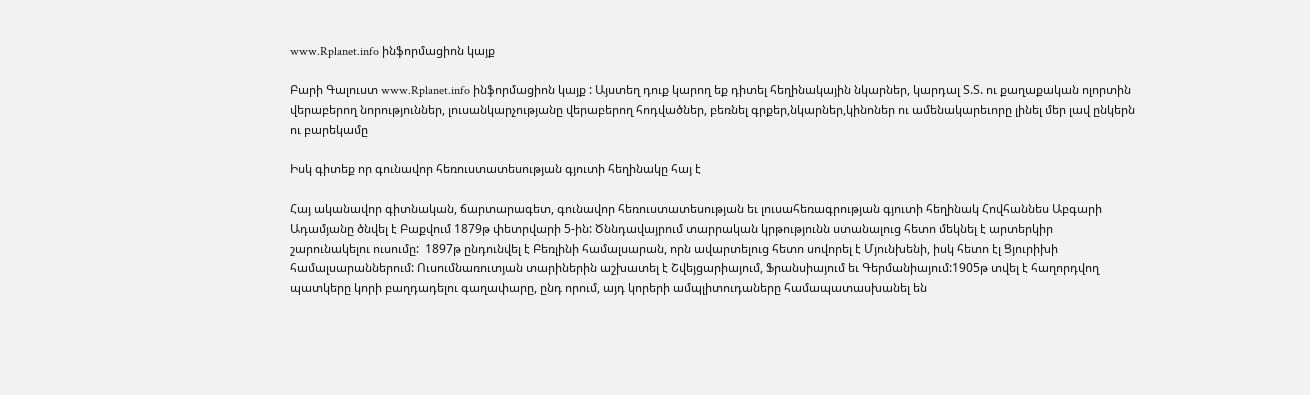www.Rplanet.info ինֆորմացիոն կայք

Բարի Գալուստ www.Rplanet.info ինֆորմացիոն կայք : Այստեղ դուք կարող եք դիտել հեղինակային նկարներ, կարդալ Տ.Տ. ու քաղաքական ոլորտին վերաբերող նորություններ, լուսանկարչությանը վերաբերող հոդվածներ, բեռնել գրքեր,նկարներ,կինոներ ու ամենակարեւորը լինել մեր լավ ընկերն ու բարեկամը

Իսկ գիտեք որ գունավոր հեռուստատեսության գյուտի հեղինակը հայ է

Հայ ականավոր գիտնական, ճարտարագետ, գունավոր հեռուստատեսության եւ լուսահեռագրության գյուտի հեղինակ Հովհաննես Աբգարի Ադամյանը ծնվել է Բաքվում 1879թ փետրվարի 5-ին: Ծննդավայրում տարրական կրթությունն ստանալուց հետո մեկնել է արտերկիր շարունակելու ուսումը:  1897թ ընդունվել է Բեռլինի համալսարան, որն ավարտելուց հետո սովորել է Մյունխենի, իսկ հետո էլ Ցյուրիխի համալսարաններում: Ուսումնառուտյան տարիներին աշխատել է Շվեյցարիայում, Ֆրանսիայում եւ Գերմանիայում:1905թ տվել է հաղորդվող պատկերը կորի բաղդադելու գաղափարը, ընդ որում, այդ կորերի ամպլիտուդաները համապատասխանել են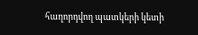հաղորդվող պատկերի կետի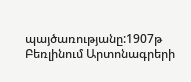պայծառությանը:1907թ Բեռլինում Արտոնագրերի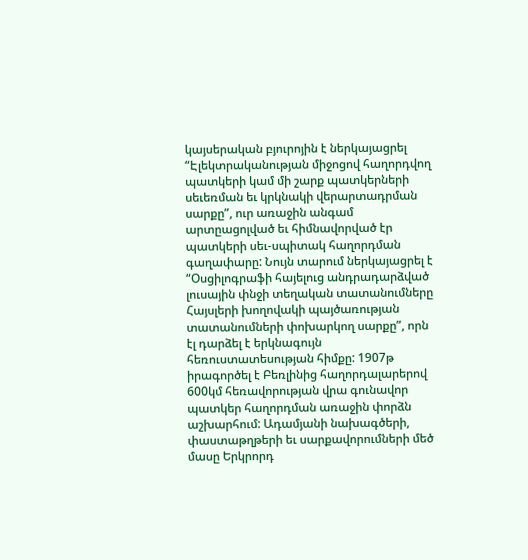կայսերական բյուրոյին է ներկայացրել “Էլեկտրականության միջոցով հաղորդվող պատկերի կամ մի շարք պատկերների սեւեռման եւ կրկնակի վերարտադրման սարքը”, ուր առաջին անգամ արտըացոլված եւ հիմնավորված էր պատկերի սեւ-սպիտակ հաղորդման գաղափարը: Նույն տարում ներկայացրել է “Օսցիլոգրաֆի հայելուց անդրադարձված լուսային փնջի տեղական տատանումները Հայսլերի խողովակի պայծառության տատանումների փոխարկող սարքը”, որն էլ դարձել է երկնագույն հեռուստատեսության հիմքը: 1907թ իրագործել է Բեռլինից հաղորդալարերով 600կմ հեռավորության վրա գունավոր պատկեր հաղորդման առաջին փորձն աշխարհում: Ադամյանի նախագծերի, փաստաթղթերի եւ սարքավորումների մեծ մասը Երկրորդ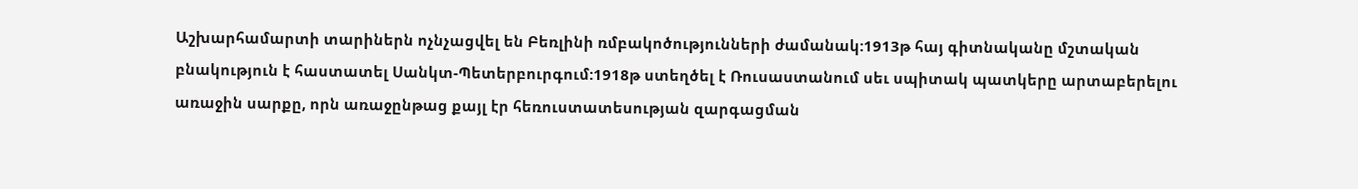Աշխարհամարտի տարիներն ոչնչացվել են Բեռլինի ռմբակոծությունների ժամանակ:1913թ հայ գիտնականը մշտական բնակություն է հաստատել Սանկտ-Պետերբուրգում:1918թ ստեղծել է Ռուսաստանում սեւ սպիտակ պատկերը արտաբերելու առաջին սարքը, որն առաջընթաց քայլ էր հեռուստատեսության զարգացման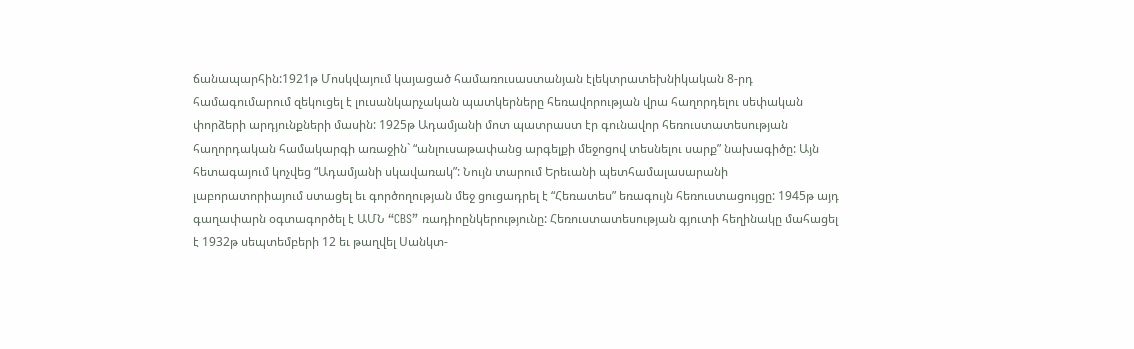ճանապարհին:1921թ Մոսկվայում կայացած համառուսաստանյան էլեկտրատեխնիկական 8-րդ համագումարում զեկուցել է լուսանկարչական պատկերները հեռավորության վրա հաղորդելու սեփական փորձերի արդյունքների մասին: 1925թ Ադամյանի մոտ պատրաստ էր գունավոր հեռուստատեսության հաղորդական համակարգի առաջին` “անլուսաթափանց արգելքի մեջոցով տեսնելու սարք” նախագիծը: Այն հետագայում կոչվեց “Ադամյանի սկավառակ”: Նույն տարում Երեւանի պետհամալասարանի լաբորատորիայում ստացել եւ գործողության մեջ ցուցադրել է “Հեռատես” եռագույն հեռուստացույցը: 1945թ այդ գաղափարն օգտագործել է ԱՄՆ “CBS” ռադիոընկերությունը: Հեռուստատեսության գյուտի հեղինակը մահացել է 1932թ սեպտեմբերի 12 եւ թաղվել Սանկտ-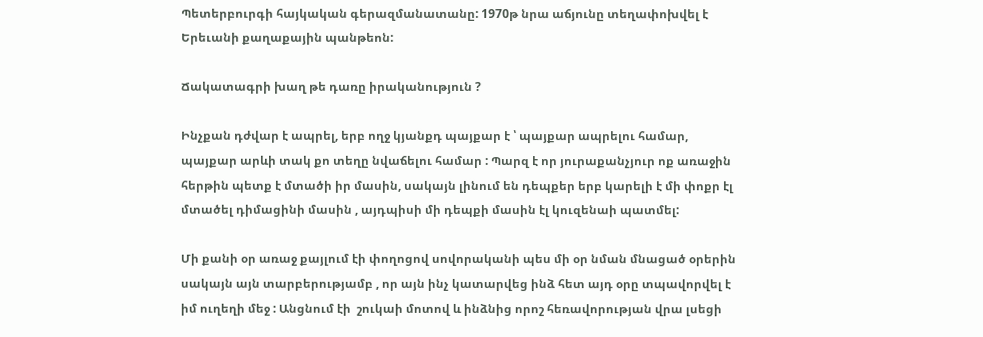Պետերբուրգի հայկական գերազմանատանը: 1970թ նրա աճյունը տեղափոխվել է Երեւանի քաղաքային պանթեոն:

Ճակատագրի խաղ թե դառը իրականություն ?

Ինչքան դժվար է ապրել, երբ ողջ կյանքդ պայքար է ՝ պայքար ապրելու համար, պայքար արևի տակ քո տեղը նվաճելու համար : Պարզ է որ յուրաքանչյուր ոք առաջին հերթին պետք է մտածի իր մասին, սակայն լինում են դեպքեր երբ կարելի է մի փոքր էլ մտածել դիմացինի մասին , այդպիսի մի դեպքի մասին էլ կուզենաի պատմել:

Մի քանի օր առաջ քայլում էի փողոցով սովորականի պես մի օր նման մնացած օրերին սակայն այն տարբերությամբ , որ այն ինչ կատարվեց ինձ հետ այդ օրը տպավորվել է իմ ուղեղի մեջ : Անցնում էի  շուկաի մոտով և ինձնից որոշ հեռավորության վրա լսեցի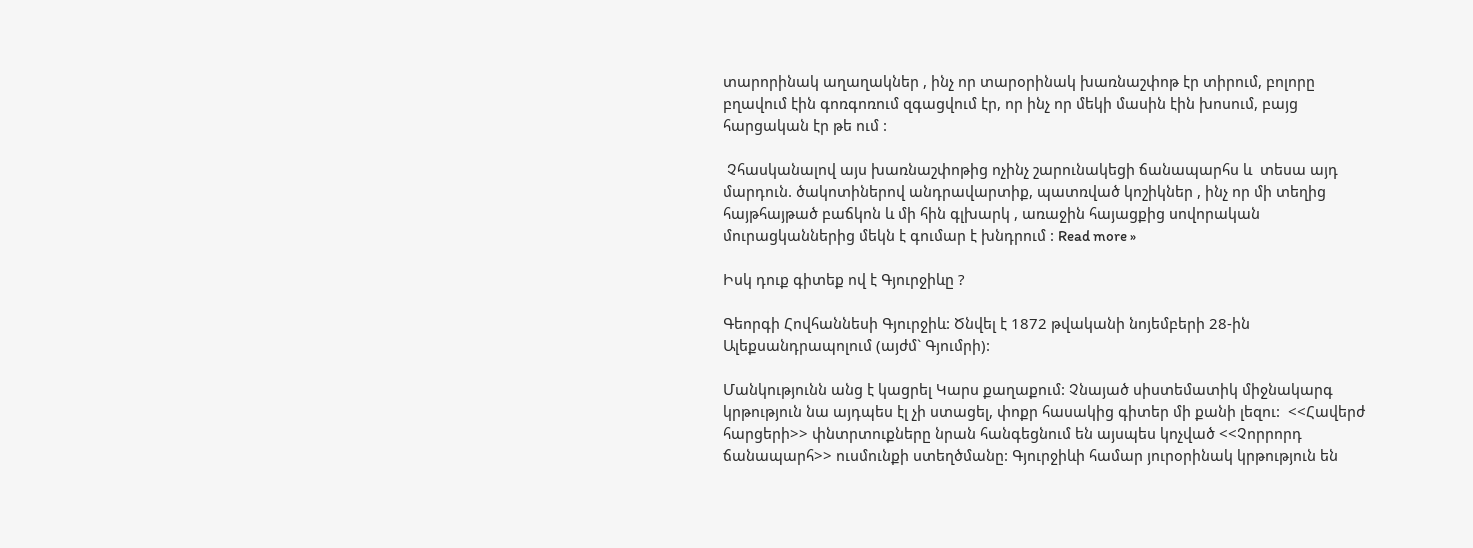տարորինակ աղաղակներ , ինչ որ տարօրինակ խառնաշփոթ էր տիրում, բոլորը բղավում էին գոռգոռում զգացվում էր, որ ինչ որ մեկի մասին էին խոսում, բայց հարցական էր թե ում :

 Չհասկանալով այս խառնաշփոթից ոչինչ շարունակեցի ճանապարհս և  տեսա այդ մարդուն. ծակոտիներով անդրավարտիք, պատռված կոշիկներ , ինչ որ մի տեղից հայթհայթած բաճկոն և մի հին գլխարկ , առաջին հայացքից սովորական մուրացկաններից մեկն է գումար է խնդրում : Read more »

Իսկ դուք գիտեք ով է Գյուրջիևը ?

Գեորգի Հովհաննեսի Գյուրջիև: Ծնվել է 1872 թվականի նոյեմբերի 28-ին Ալեքսանդրապոլում (այժմ` Գյումրի):

Մանկությունն անց է կացրել Կարս քաղաքում: Չնայած սիստեմատիկ միջնակարգ կրթություն նա այդպես էլ չի ստացել, փոքր հասակից գիտեր մի քանի լեզու:  <<Հավերժ հարցերի>> փնտրտուքները նրան հանգեցնում են այսպես կոչված <<Չորրորդ ճանապարհ>> ուսմունքի ստեղծմանը: Գյուրջիևի համար յուրօրինակ կրթություն են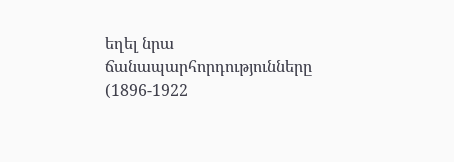եղել նրա ճանապարհորդությունները (1896-1922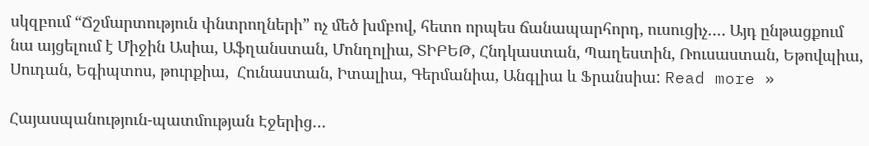սկզբում “Ճշմարտություն փնտրողների” ոչ մեծ խմբով, հետո որպես ճանապարհորդ, ուսուցիչ…. Այդ ընթացքում նա այցելում է Միջին Ասիա, Աֆղանստան, Մոնղոլիա, ՏԻԲԵԹ, Հնդկաստան, Պաղեստին, Ռուսաստան, Եթովպիա, Սուդան, Եգիպտոս, թուրքիա,  Հունաստան, Իտալիա, Գերմանիա, Անգլիա և Ֆրանսիա: Read more »

Հայասպանություն-պատմության Էջերից…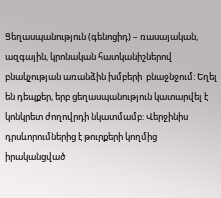Ցեղասպանություն (գենոցիդ) – ռասայական, ազգային, կրոնական հատկանիշներով բնակչության առանձին խմբերի  բնաջնջում: Եղել են դեպքեր, երբ ցեղասպանություն կատարվել է կոնկրետ ժողովրդի նկատմամբ: Վերջինիս դրսևորումներից է թուրքերի կողմից իրականցված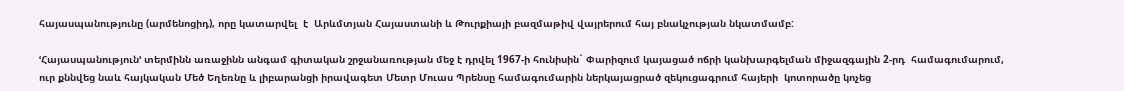հայասպանությունը (արմենոցիդ), որը կատարվել  է  Արևմտյան Հայաստանի և Թուրքիայի բազմաթիվ վայրերում հայ բնակչության նկատմամբ:

ՙՀայասպանություն՚ տերմինն առաջինն անգամ գիտական շրջանառության մեջ է դրվել 1967-ի հունիսին` Փարիզում կայացած ոճրի կանխարգելման միջազգային 2-րդ  համագումարում, ուր քննվեց նաև հայկական Մեծ Եղեռնը և լիբարանցի իրավագետ Մետր Մուաս Պրենսը համագումարին ներկայացրած զեկուցագրում հայերի  կոտորածը կոչեց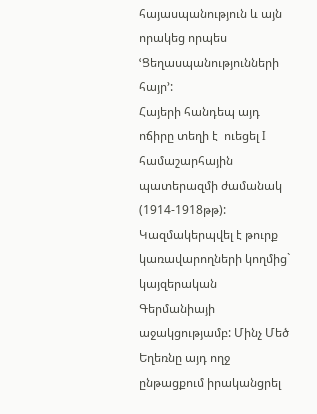հայասպանություն և այն որակեց որպես ՙՑեղասպանությունների հայր՚:
Հայերի հանդեպ այդ ոճիրը տեղի է  ուեցել I  համաշարհային պատերազմի ժամանակ (1914-1918թթ): Կազմակերպվել է թուրք կառավարողների կողմից`  կայզերական Գերմանիայի աջակցությամբ: Մինչ Մեծ Եղեռնը այդ ողջ ընթացքում իրականցրել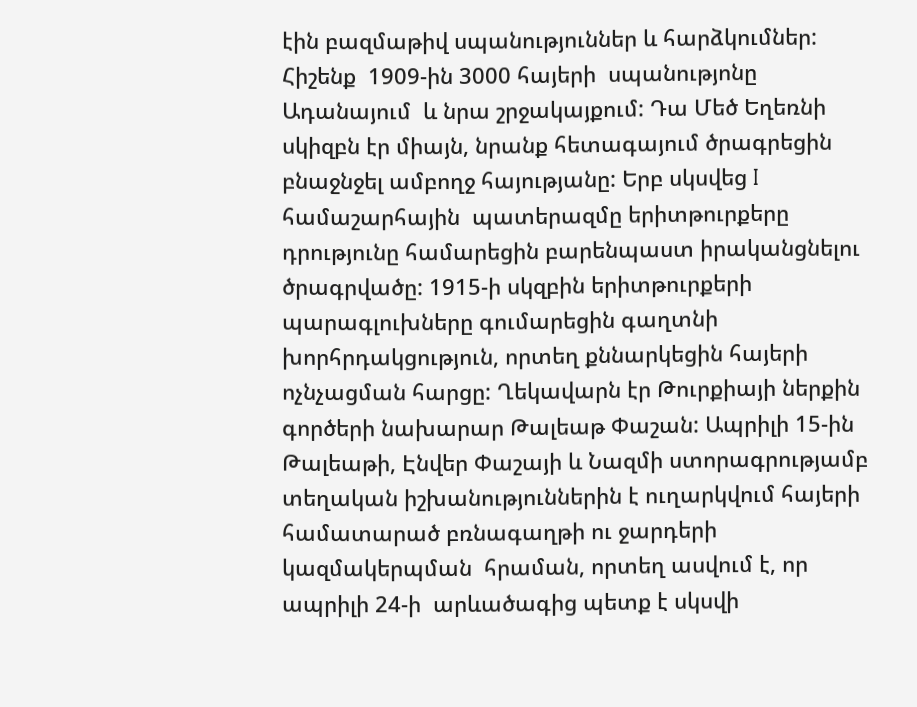էին բազմաթիվ սպանություններ և հարձկումներ: Հիշենք  1909-ին 3000 հայերի  սպանությոնը Ադանայում  և նրա շրջակայքում: Դա Մեծ Եղեռնի սկիզբն էր միայն, նրանք հետագայում ծրագրեցին  բնաջնջել ամբողջ հայությանը: Երբ սկսվեց I համաշարհային  պատերազմը երիտթուրքերը  դրությունը համարեցին բարենպաստ իրականցնելու ծրագրվածը: 1915-ի սկզբին երիտթուրքերի պարագլուխները գումարեցին գաղտնի խորհրդակցություն, որտեղ քննարկեցին հայերի ոչնչացման հարցը: Ղեկավարն էր Թուրքիայի ներքին գործերի նախարար Թալեաթ Փաշան: Ապրիլի 15-ին Թալեաթի, Էնվեր Փաշայի և Նազմի ստորագրությամբ տեղական իշխանություններին է ուղարկվում հայերի համատարած բռնագաղթի ու ջարդերի կազմակերպման  հրաման, որտեղ ասվում է, որ ապրիլի 24-ի  արևածագից պետք է սկսվի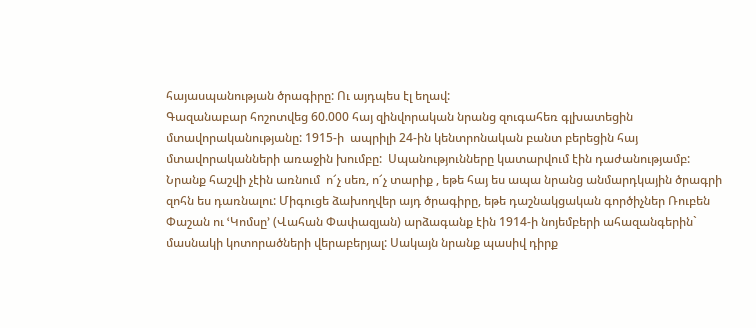հայասպանության ծրագիրը: Ու այդպես էլ եղավ:
Գազանաբար հոշոտվեց 60.000 հայ զինվորական նրանց զուգահեռ գլխատեցին մտավորականությանը: 1915-ի  ապրիլի 24-ին կենտրոնական բանտ բերեցին հայ մտավորականների առաջին խումբը:  Սպանությունները կատարվում էին դաժանությամբ: Նրանք հաշվի չէին առնում  ո՜չ սեռ, ո՜չ տարիք , եթե հայ ես ապա նրանց անմարդկային ծրագրի զոհն ես դառնալու: Միգուցե ձախողվեր այդ ծրագիրը, եթե դաշնակցական գործիչներ Ռուբեն Փաշան ու ՙԿոմսը՚ (Վահան Փափազյան) արձագանք էին 1914-ի նոյեմբերի ահազանգերին` մասնակի կոտորածների վերաբերյալ: Սակայն նրանք պասիվ դիրք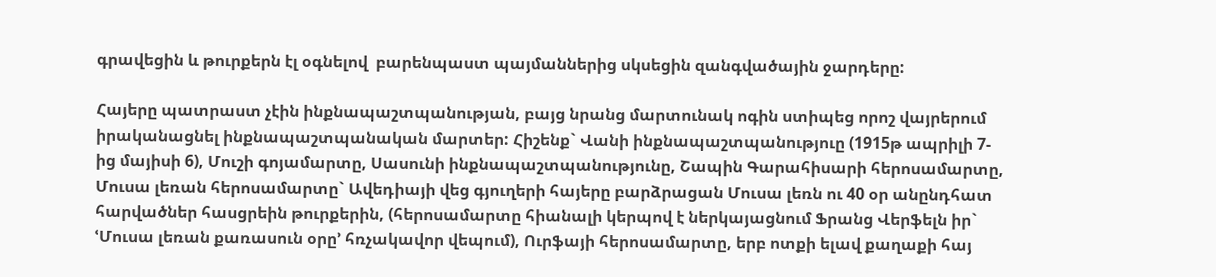գրավեցին և թուրքերն էլ օգնելով  բարենպաստ պայմաններից սկսեցին զանգվածային ջարդերը:

Հայերը պատրաստ չէին ինքնապաշտպանության, բայց նրանց մարտունակ ոգին ստիպեց որոշ վայրերում իրականացնել ինքնապաշտպանական մարտեր: Հիշենք` Վանի ինքնապաշտպանություը (1915թ ապրիլի 7-ից մայիսի 6), Մուշի գոյամարտը, Սասունի ինքնապաշտպանությունը, Շապին Գարահիսարի հերոսամարտը, Մուսա լեռան հերոսամարտը` Ավեդիայի վեց գյուղերի հայերը բարձրացան Մուսա լեռն ու 40 օր անընդհատ  հարվածներ հասցրեին թուրքերին, (հերոսամարտը հիանալի կերպով է ներկայացնում Ֆրանց Վերֆելն իր` ՙՄուսա լեռան քառասուն օրը՚ հռչակավոր վեպում), Ուրֆայի հերոսամարտը, երբ ոտքի ելավ քաղաքի հայ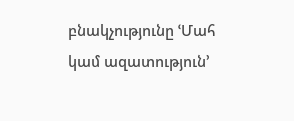բնակչությունը ՙՄահ կամ ազատություն՚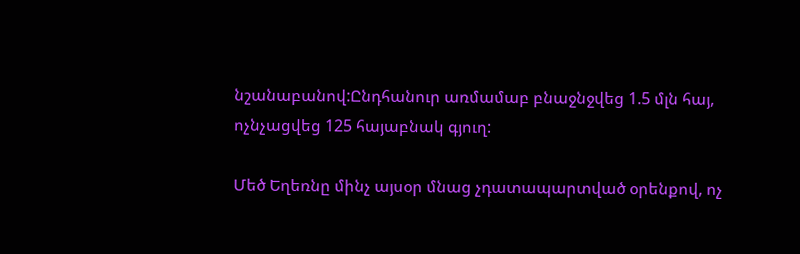նշանաբանով:Ընդհանուր առմամաբ բնաջնջվեց 1.5 մլն հայ, ոչնչացվեց 125 հայաբնակ գյուղ:

Մեծ Եղեռնը մինչ այսօր մնաց չդատապարտված օրենքով, ոչ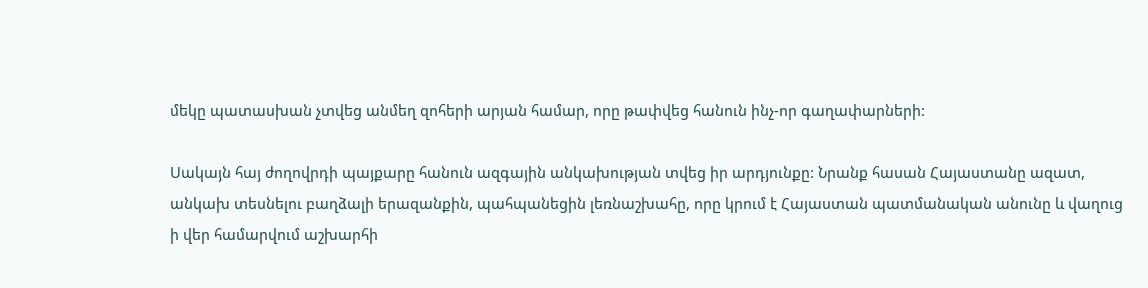մեկը պատասխան չտվեց անմեղ զոհերի արյան համար, որը թափվեց հանուն ինչ-որ գաղափարների:

Սակայն հայ ժողովրդի պայքարը հանուն ազգային անկախության տվեց իր արդյունքը: Նրանք հասան Հայաստանը ազատ, անկախ տեսնելու բաղձալի երազանքին, պահպանեցին լեռնաշխահը, որը կրում է Հայաստան պատմանական անունը և վաղուց ի վեր համարվում աշխարհի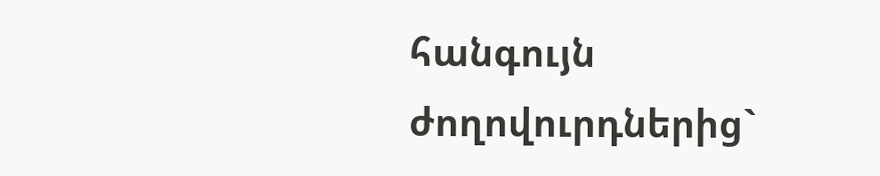հանգույն ժողովուրդներից`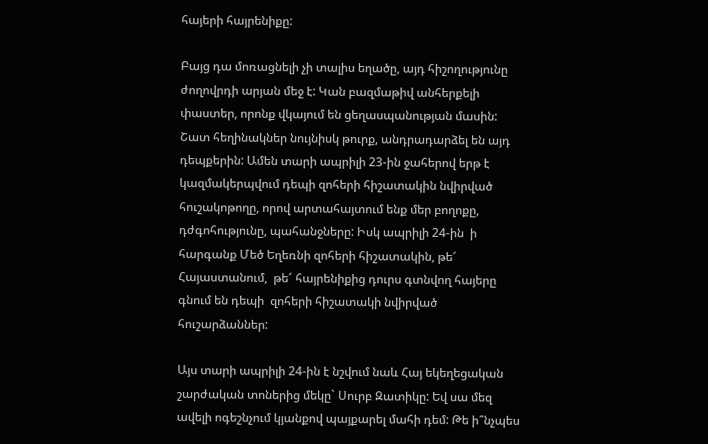հայերի հայրենիքը:

Բայց դա մոռացնելի չի տալիս եղածը, այդ հիշողությունը ժողովրդի արյան մեջ է: Կան բազմաթիվ անհերքելի փաստեր, որոնք վկայում են ցեղասպանության մասին: Շատ հեղինակներ նույնիսկ թուրք, անդրադարձել են այդ դեպքերին: Ամեն տարի ապրիլի 23-ին ջահերով երթ է կազմակերպվում դեպի զոհերի հիշատակին նվիրված հուշակոթողը, որով արտահայտում ենք մեր բողոքը, դժգոհությունը, պահանջները: Իսկ ապրիլի 24-ին  ի հարգանք Մեծ Եղեռնի զոհերի հիշատակին, թե՜ Հայաստանում,  թե՜ հայրենիքից դուրս գտնվող հայերը գնում են դեպի  զոհերի հիշատակի նվիրված հուշարձաններ:

Այս տարի ապրիլի 24-ին է նշվում նաև Հայ եկեղեցական շարժական տոներից մեկը` Սուրբ Զատիկը: Եվ սա մեզ ավելի ոգեշնչում կյանքով պայքարել մահի դեմ: Թե ի՞նչպես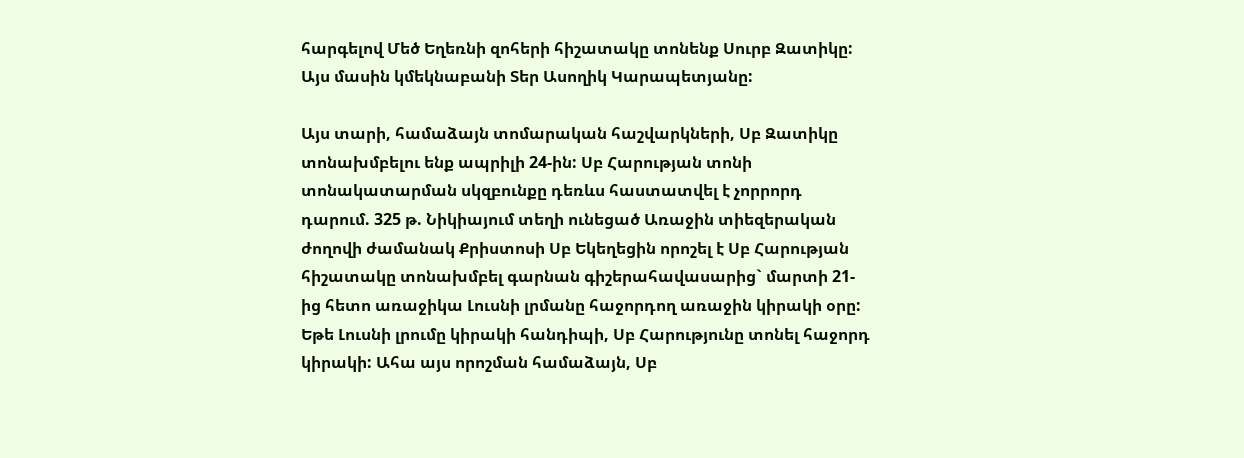հարգելով Մեծ Եղեռնի զոհերի հիշատակը տոնենք Սուրբ Զատիկը: Այս մասին կմեկնաբանի Տեր Ասողիկ Կարապետյանը:

Այս տարի, համաձայն տոմարական հաշվարկների, Սբ Զատիկը տոնախմբելու ենք ապրիլի 24-ին: Սբ Հարության տոնի տոնակատարման սկզբունքը դեռևս հաստատվել է չորրորդ դարում. 325 թ. Նիկիայում տեղի ունեցած Առաջին տիեզերական ժողովի ժամանակ Քրիստոսի Սբ Եկեղեցին որոշել է Սբ Հարության հիշատակը տոնախմբել գարնան գիշերահավասարից` մարտի 21-ից հետո առաջիկա Լուսնի լրմանը հաջորդող առաջին կիրակի օրը: Եթե Լուսնի լրումը կիրակի հանդիպի, Սբ Հարությունը տոնել հաջորդ կիրակի: Ահա այս որոշման համաձայն, Սբ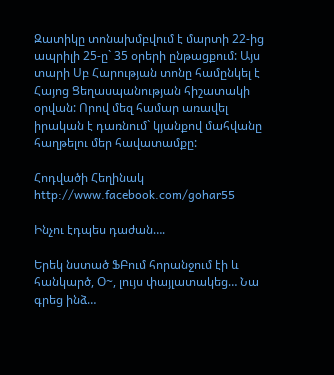Զատիկը տոնախմբվում է մարտի 22-ից ապրիլի 25-ը` 35 օրերի ընթացքում: Այս տարի Սբ Հարության տոնը համընկել է Հայոց Ցեղասպանության հիշատակի օրվան: Որով մեզ համար առավել իրական է դառնում` կյանքով մահվանը հաղթելու մեր հավատամքը:

Հոդվածի Հեղինակ  http://www.facebook.com/gohar55

Ինչու էդպես դաժան….

Երեկ նստած ՖԲում հորանջում էի և հանկարծ, Օ~, լույս փայլատակեց… Նա գրեց ինձ…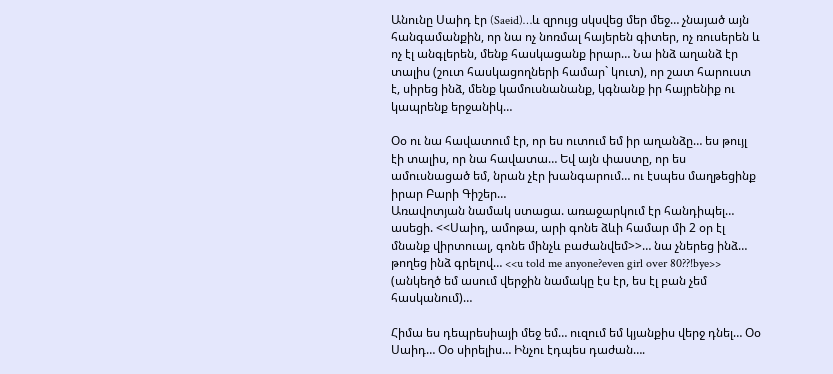Անունը Սաիդ էր (Saeid)…և զրույց սկսվեց մեր մեջ… չնայած այն հանգամանքին, որ նա ոչ նոռմալ հայերեն գիտեր, ոչ ռուսերեն և ոչ էլ անգլերեն, մենք հասկացանք իրար… Նա ինձ աղանձ էր տալիս (շուտ հասկացողների համար` կուտ), որ շատ հարուստ է, սիրեց ինձ, մենք կամուսնանանք, կգնանք իր հայրենիք ու կապրենք երջանիկ…

Օօ ու նա հավատում էր, որ ես ուտում եմ իր աղանձը… ես թույլ էի տալիս, որ նա հավատա… Եվ այն փաստը, որ ես ամուսնացած եմ, նրան չէր խանգարում… ու էսպես մաղթեցինք իրար Բարի Գիշեր…
Առավոտյան նամակ ստացա. առաջարկում էր հանդիպել… ասեցի. <<Սաիդ, ամոթա, արի գոնե ձևի համար մի 2 օր էլ մնանք վիրտուալ, գոնե մինչև բաժանվեմ>>… նա չներեց ինձ… թողեց ինձ գրելով… <<u told me anyone?even girl over 80??!bye>> (անկեղծ եմ ասում վերջին նամակը էս էր, ես էլ բան չեմ հասկանում)…

Հիմա ես դեպրեսիայի մեջ եմ… ուզում եմ կյանքիս վերջ դնել… Օօ Սաիդ… Օօ սիրելիս… Ինչու էդպես դաժան….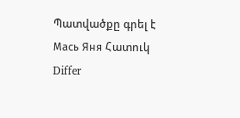Պատվածքը գրել է  Мась Яня Հատուկ Differ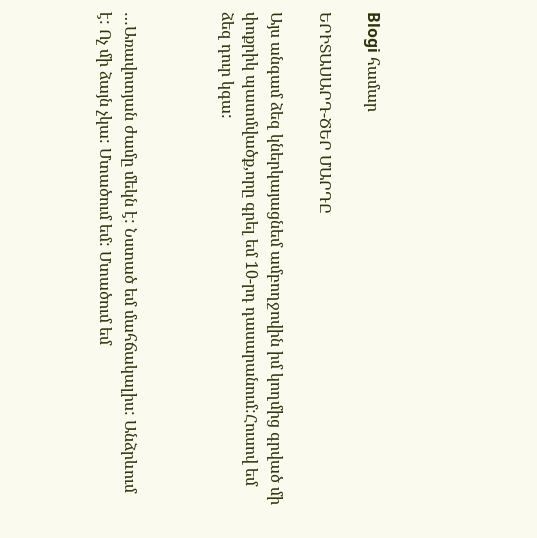Blogi համար

ԵՐԻՏԱՍԱՐԴ-ԾԵՐ ՄԱՐԴԸ

Այս անգամ ձեզ կներկայացնեմ ամբողջովին իմ կողմից գրված մի փոքրիկ պատմվածք,որը գրել եմ 10-րդ դասարանում:Հուսով եմ ձեզ դուր կգա:



…Առավոտյան ժամը մեկն է: Նստած եմ մահճակալիս: Անձրևում է: Ոչ մի ձայն չկա: Մտածում եմ: Մտածում եմ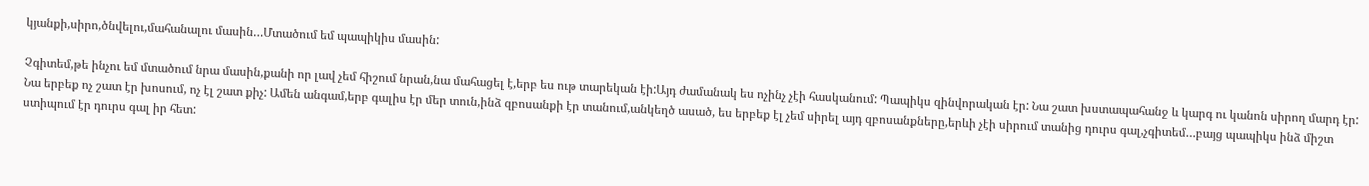կյանքի,սիրո,ծնվելու,մահանալու մասին…Մտածում եմ պապիկիս մասին:

Չգիտեմ,թե ինչու եմ մտածում նրա մասին,քանի որ լավ չեմ հիշում նրան,նա մահացել է,երբ ես ութ տարեկան էի:Այդ ժամանակ ես ոչինչ չէի հասկանում: Պապիկս զինվորական էր: Նա շատ խստապահանջ և կարգ ու կանոն սիրող մարդ էր: Նա երբեք ոչ շատ էր խոսում, ոչ էլ շատ քիչ: Ամեն անգամ,երբ գալիս էր մեր տուն,ինձ զբոսանքի էր տանում,անկեղծ ասած, ես երբեք էլ չեմ սիրել այդ զբոսանքները,երևի չէի սիրում տանից դուրս գալ,չգիտեմ…բայց պապիկս ինձ միշտ ստիպում էր դուրս գալ իր հետ: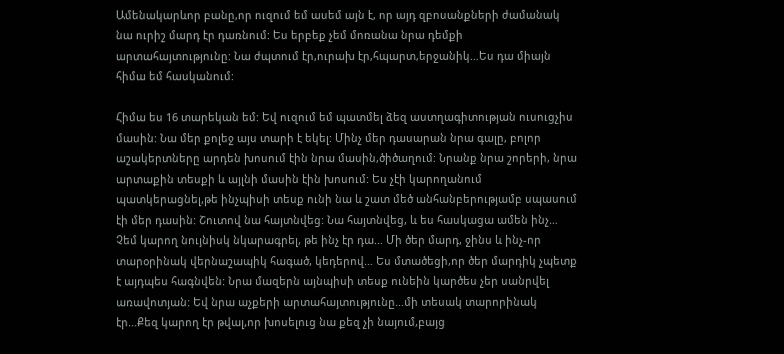Ամենակարևոր բանը,որ ուզում եմ ասեմ այն է, որ այդ զբոսանքների ժամանակ նա ուրիշ մարդ էր դառնում: Ես երբեք չեմ մոռանա նրա դեմքի արտահայտությունը: Նա ժպտում էր,ուրախ էր,հպարտ,երջանիկ…Ես դա միայն հիմա եմ հասկանում:

Հիմա ես 16 տարեկան եմ: Եվ ուզում եմ պատմել ձեզ աստղագիտության ուսուցչիս մասին: Նա մեր քոլեջ այս տարի է եկել: Մինչ մեր դասարան նրա գալը, բոլոր աշակերտները արդեն խոսում էին նրա մասին,ծիծաղում: Նրանք նրա շորերի, նրա արտաքին տեսքի և այլնի մասին էին խոսում: Ես չէի կարողանում պատկերացնել,թե ինչպիսի տեսք ունի նա և շատ մեծ անհանբերությամբ սպասում էի մեր դասին: Շուտով նա հայտնվեց: Նա հայտնվեց, և ես հասկացա ամեն ինչ… Չեմ կարող նույնիսկ նկարագրել, թե ինչ էր դա… Մի ծեր մարդ, ջինս և ինչ-որ տարօրինակ վերնաշապիկ հագած, կեդերով… Ես մտածեցի,որ ծեր մարդիկ չպետք է այդպես հագնվեն: Նրա մազերն այնպիսի տեսք ունեին կարծես չեր սանրվել առավոտյան: Եվ նրա աչքերի արտահայտությունը…մի տեսակ տարորինակ էր…Քեզ կարող էր թվալ,որ խոսելուց նա քեզ չի նայում,բայց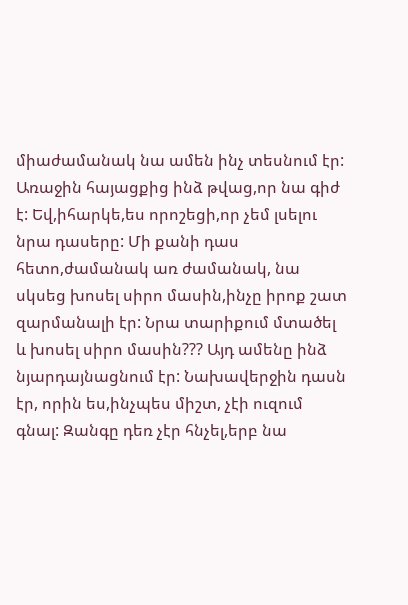միաժամանակ նա ամեն ինչ տեսնում էր: Առաջին հայացքից ինձ թվաց,որ նա գիժ է: Եվ,իհարկե,ես որոշեցի,որ չեմ լսելու նրա դասերը: Մի քանի դաս հետո,ժամանակ առ ժամանակ, նա սկսեց խոսել սիրո մասին,ինչը իրոք շատ զարմանալի էր: Նրա տարիքում մտածել և խոսել սիրո մասին??? Այդ ամենը ինձ նյարդայնացնում էր: Նախավերջին դասն էր, որին ես,ինչպես միշտ, չէի ուզում գնալ: Զանգը դեռ չէր հնչել,երբ նա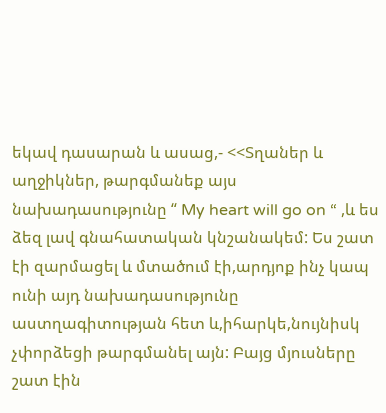եկավ դասարան և ասաց,- <<Տղաներ և աղջիկներ, թարգմանեք այս նախադասությունը “ My heart will go on “ ,և ես ձեզ լավ գնահատական կնշանակեմ: Ես շատ էի զարմացել և մտածում էի,արդյոք ինչ կապ ունի այդ նախադասությունը աստղագիտության հետ և,իհարկե,նույնիսկ չփորձեցի թարգմանել այն: Բայց մյուսները շատ էին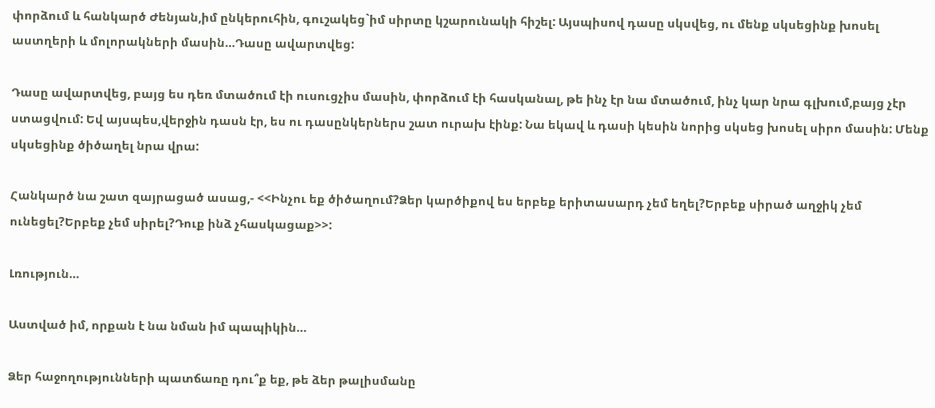փորձում և հանկարծ Ժենյան,իմ ընկերուհին, գուշակեց`իմ սիրտը կշարունակի հիշել: Այսպիսով դասը սկսվեց, ու մենք սկսեցինք խոսել աստղերի և մոլորակների մասին…Դասը ավարտվեց:

Դասը ավարտվեց, բայց ես դեռ մտածում էի ուսուցչիս մասին, փորձում էի հասկանալ, թե ինչ էր նա մտածում, ինչ կար նրա գլխում,բայց չէր ստացվում: Եվ այսպես,վերջին դասն էր, ես ու դասընկերներս շատ ուրախ էինք: Նա եկավ և դասի կեսին նորից սկսեց խոսել սիրո մասին: Մենք սկսեցինք ծիծաղել նրա վրա:

Հանկարծ նա շատ զայրացած ասաց,- <<Ինչու եք ծիծաղում?Ձեր կարծիքով ես երբեք երիտասարդ չեմ եղել?Երբեք սիրած աղջիկ չեմ ունեցել?Երբեք չեմ սիրել?Դուք ինձ չհասկացաք>>:

Լռություն…

Աստված իմ, որքան է նա նման իմ պապիկին…

Ձեր հաջողությունների պատճառը դու՞ք եք, թե ձեր թալիսմանը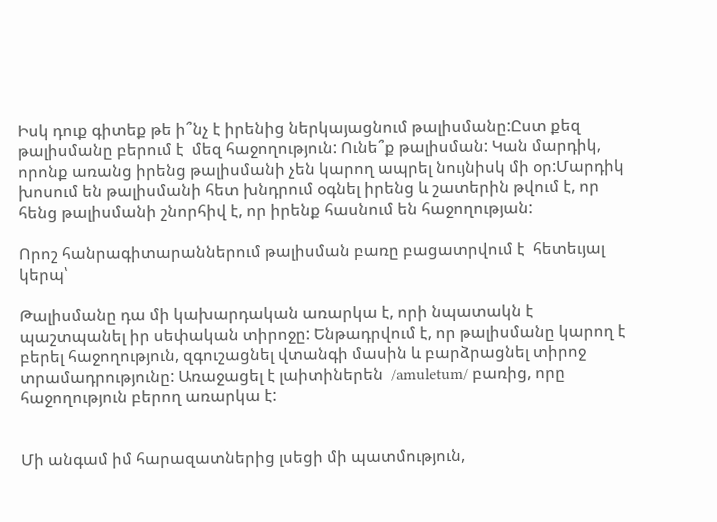Իսկ դուք գիտեք թե ի՞նչ է իրենից ներկայացնում թալիսմանը:Ըստ քեզ թալիսմանը բերում է  մեզ հաջողություն: Ունե՞ք թալիսման: Կան մարդիկ, որոնք առանց իրենց թալիսմանի չեն կարող ապրել նույնիսկ մի օր:Մարդիկ խոսում են թալիսմանի հետ խնդրում օգնել իրենց և շատերին թվում է, որ հենց թալիսմանի շնորհիվ է, որ իրենք հասնում են հաջողության:

Որոշ հանրագիտարաններում թալիսման բառը բացատրվում է  հետեւյալ կերպ՝

Թալիսմանը դա մի կախարդական առարկա է, որի նպատակն է պաշտպանել իր սեփական տիրոջը: Ենթադրվում է, որ թալիսմանը կարող է բերել հաջողություն, զգուշացնել վտանգի մասին և բարձրացնել տիրոջ տրամադրությունը: Առաջացել է լաիտիներեն  /amuletum/ բառից, որը հաջողություն բերող առարկա է:


Մի անգամ իմ հարազատներից լսեցի մի պատմություն,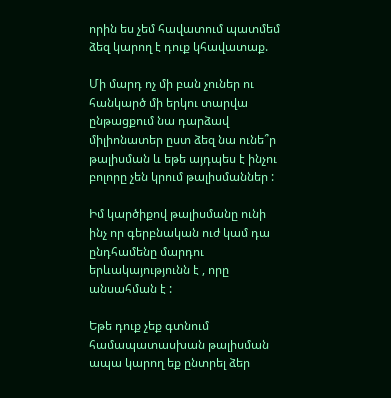որին ես չեմ հավատում պատմեմ ձեզ կարող է դուք կհավատաք.

Մի մարդ ոչ մի բան չուներ ու հանկարծ մի երկու տարվա ընթացքում նա դարձավ միլիոնատեր ըստ ձեզ նա ունե՞ր թալիսման և եթե այդպես է ինչու բոլորը չեն կրում թալիսմաններ :

Իմ կարծիքով թալիսմանը ունի ինչ որ գերբնական ուժ կամ դա ընդհամենը մարդու երևակայությունն է , որը անսահման է :

Եթե դուք չեք գտնում համապատասխան թալիսման ապա կարող եք ընտրել ձեր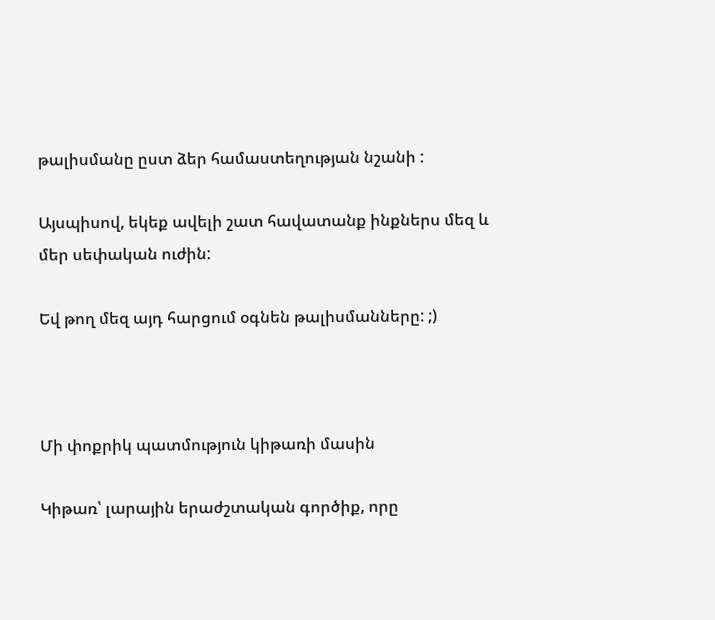թալիսմանը ըստ ձեր համաստեղության նշանի :

Այսպիսով, եկեք ավելի շատ հավատանք ինքներս մեզ և մեր սեփական ուժին:

Եվ թող մեզ այդ հարցում օգնեն թալիսմանները: ;)



Մի փոքրիկ պատմություն կիթառի մասին

Կիթառ՝ լարային երաժշտական գործիք, որը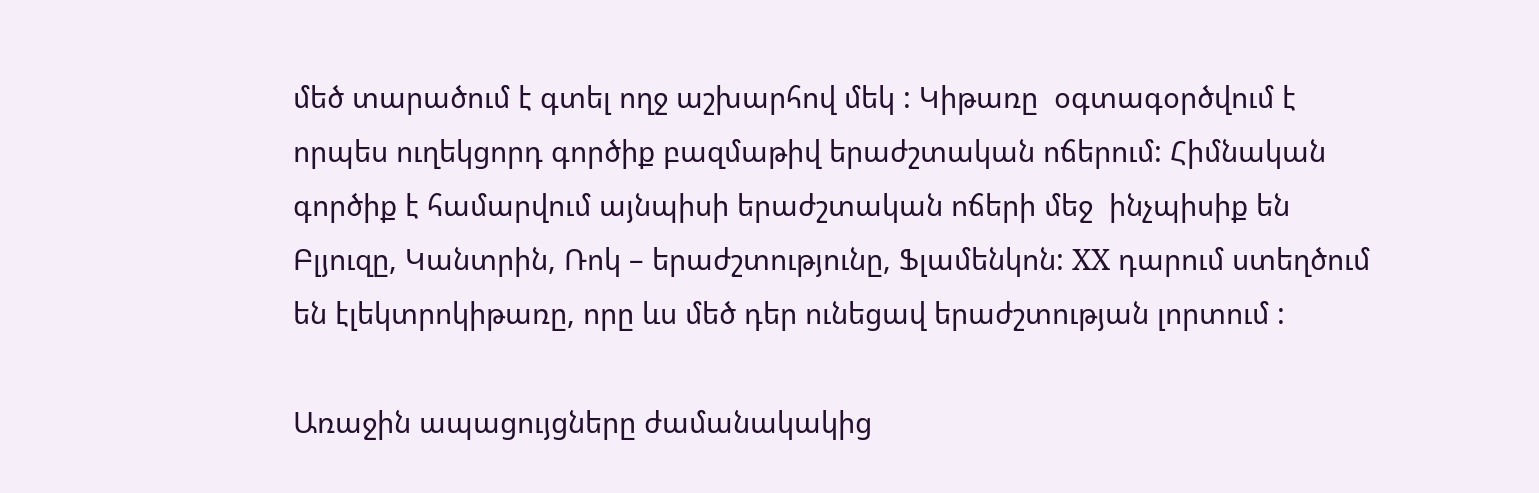մեծ տարածում է գտել ողջ աշխարհով մեկ : Կիթառը  օգտագօրծվում է որպես ուղեկցորդ գործիք բազմաթիվ երաժշտական ոճերում: Հիմնական գործիք է համարվում այնպիսի երաժշտական ոճերի մեջ  ինչպիսիք են Բլյուզը, Կանտրին, Ռոկ – երաժշտությունը, Ֆլամենկոն: XX դարում ստեղծում են էլեկտրոկիթառը, որը ևս մեծ դեր ունեցավ երաժշտության լորտում :

Առաջին ապացույցները ժամանակակից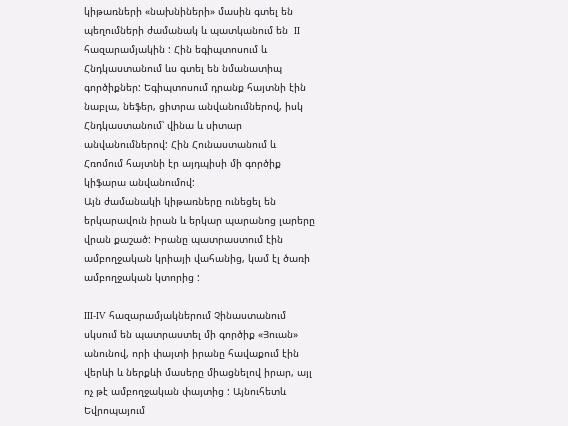կիթառների «նախնիների» մասին գտել են պեղումների ժամանակ և պատկանում են  II հազարամյակին : Հին եգիպտոսում և Հնդկաստանում ևս գտել են նմանատիպ գործիքներ: Եգիպտոսում դրանք հայտնի էին նաբլա, նեֆեր, ցիտրա անվանումներով, իսկ Հնդկաստանում՝ վինա և սիտար անվանումներով: Հին Հունաստանում և Հռոմում հայտնի էր այդպիսի մի գործիք կիֆարա անվանումով:
Այն ժամանակի կիթառները ունեցել են երկարավուն իրան և երկար պարանոց լարերը վրան քաշած: Իրանը պատրաստում էին ամբողջական կրիայի վահանից, կամ էլ ծառի ամբողջական կտորից :

III-IV հազարամյակներում Չինաստանում սկսում են պատրաստել մի գործիք «Յուան» անունով, որի փայտի իրանը հավաքում էին վերևի և ներքևի մասերը միացնելով իրար, այլ ոչ թէ ամբողջական փայտից : Այնուհետև Եվրոպայում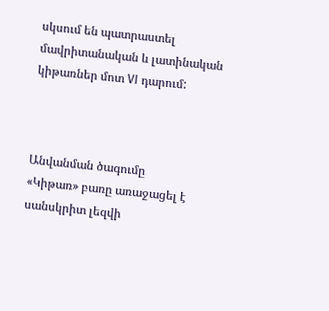սկսում են պատրաստել մավրիտանական և լատինական կիթառներ մոտ VI դարում:



Անվանման ծագումը
«Կիթառ» բառը առաջացել է սանսկրիտ լեզվի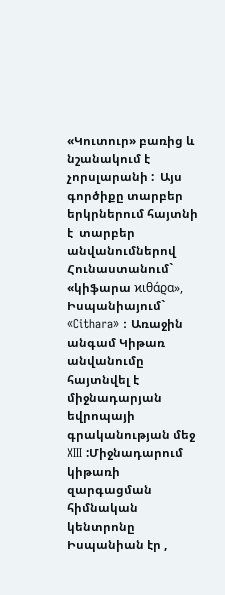«Կուտուր» բառից և նշանակում է չորսլարանի :  Այս  գործիքը տարբեր երկրներում հայտնի է  տարբեր անվանումներով Հունաստանում` «կիֆարա ϰιθάϱα», Իսպանիայում` «Cithara» : Առաջին անգամ Կիթառ անվանումը հայտնվել է միջնադարյան եվրոպայի գրականության մեջ  XIII :Միջնադարում կիթառի զարգացման հիմնական կենտրոնը Իսպանիան էր ,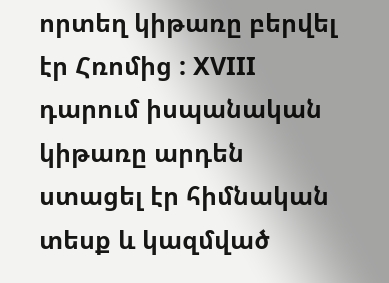որտեղ կիթառը բերվել էր Հռոմից : XVIII դարում իսպանական կիթառը արդեն  ստացել էր հիմնական տեսք և կազմված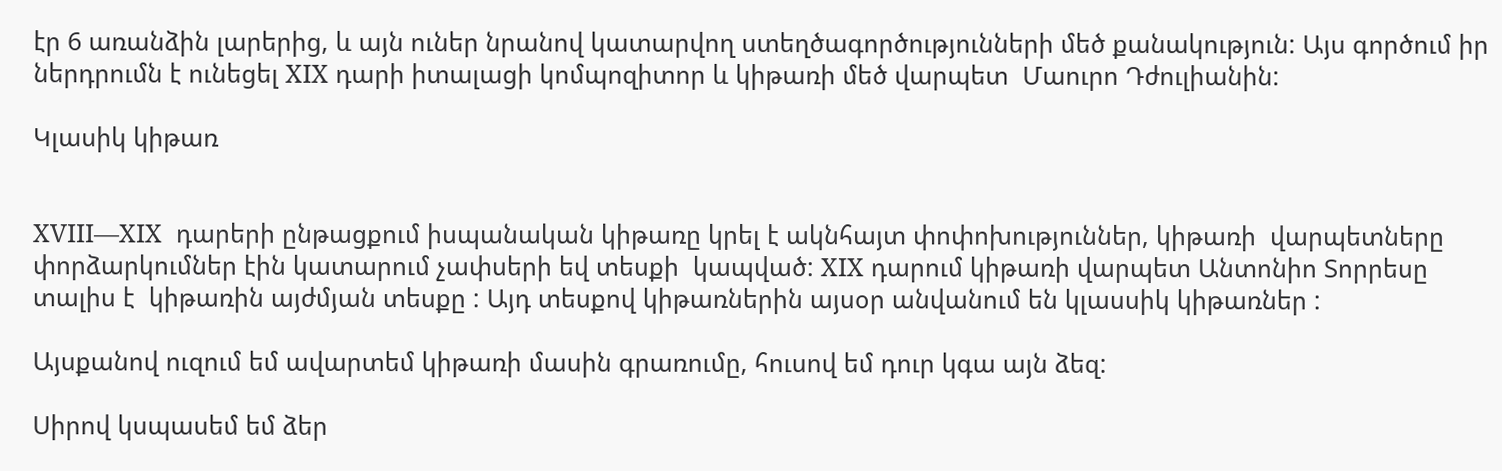էր 6 առանձին լարերից, և այն ուներ նրանով կատարվող ստեղծագործությունների մեծ քանակություն: Այս գործում իր ներդրումն է ունեցել XIX դարի իտալացի կոմպոզիտոր և կիթառի մեծ վարպետ  Մաուրո Դժուլիանին:

Կլասիկ կիթառ


XVIII—XIX  դարերի ընթացքում իսպանական կիթառը կրել է ակնհայտ փոփոխություններ, կիթառի  վարպետները փորձարկումներ էին կատարում չափսերի եվ տեսքի  կապված: XIX դարում կիթառի վարպետ Անտոնիո Տորրեսը տալիս է  կիթառին այժմյան տեսքը : Այդ տեսքով կիթառներին այսօր անվանում են կլասսիկ կիթառներ :

Այսքանով ուզում եմ ավարտեմ կիթառի մասին գրառումը, հուսով եմ դուր կգա այն ձեզ:

Սիրով կսպասեմ եմ ձեր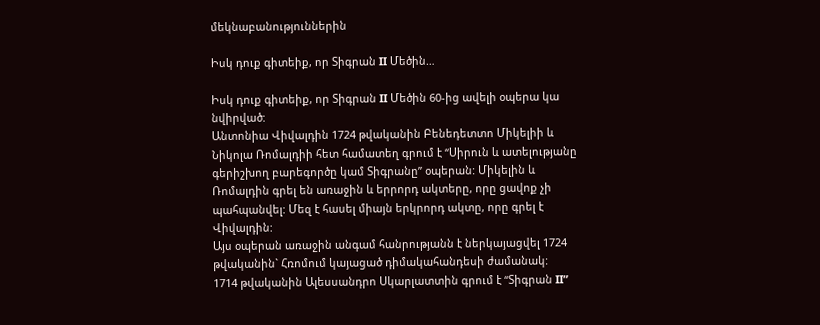մեկնաբանություններին

Իսկ դուք գիտեիք, որ Տիգրան II Մեծին…

Իսկ դուք գիտեիք, որ Տիգրան II Մեծին 60-ից ավելի օպերա կա նվիրված:
Անտոնիա Վիվալդին 1724 թվականին Բենեդետտո Միկելիի և Նիկոլա Ռոմալդիի հետ համատեղ գրում է “Սիրուն և ատելությանը գերիշխող բարեգործը կամ Տիգրանը” օպերան: Միկելին և Ռոմալդին գրել են առաջին և երրորդ ակտերը, որը ցավոք չի պահպանվել: Մեզ է հասել միայն երկրորդ ակտը, որը գրել է Վիվալդին:
Այս օպերան առաջին անգամ հանրությանն է ներկայացվել 1724 թվականին` Հռոմում կայացած դիմակահանդեսի ժամանակ:
1714 թվականին Ալեսսանդրո Սկարլատտին գրում է “Տիգրան II”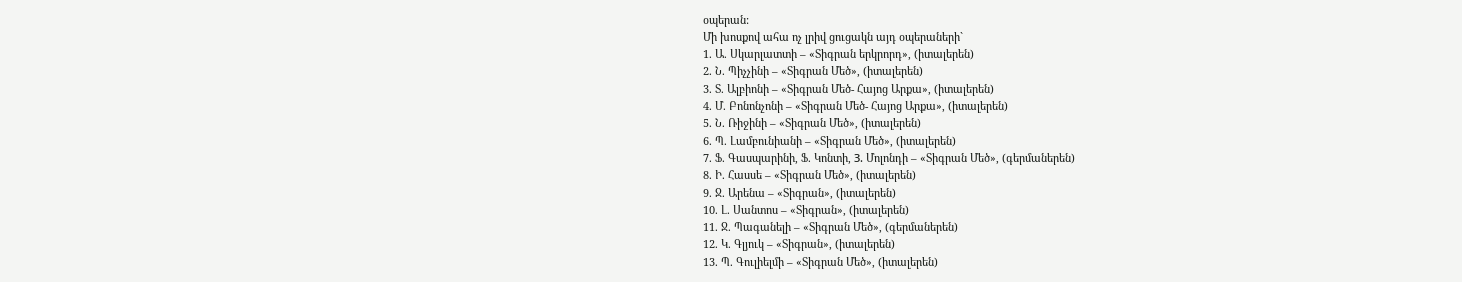օպերան:
Մի խոսքով ահա ոչ լրիվ ցուցակն այդ օպերաների`
1. Ա. Սկարլատտի – «Տիգրան երկրորդ», (իտալերեն)
2. Ն. Պիչչինի – «Տիգրան Մեծ», (իտալերեն)
3. Տ. Ալբիոնի – «Տիգրան Մեծ- Հայոց Արքա», (իտալերեն)
4. Մ. Բոնոնչոնի – «Տիգրան Մեծ- Հայոց Արքա», (իտալերեն)
5. Ն. Ռիջինի – «Տիգրան Մեծ», (իտալերեն)
6. Պ. Լամբունիանի – «Տիգրան Մեծ», (իտալերեն)
7. Ֆ. Գասպարինի, Ֆ. Կոնտի, З. Մոլոնդի – «Տիգրան Մեծ», (գերմաներեն)
8. Ի. Հասսե – «Տիգրան Մեծ», (իտալերեն)
9. Ջ. Արենա – «Տիգրան», (իտալերեն)
10. Լ. Սանտոս – «Տիգրան», (իտալերեն)
11. Ջ. Պագանելի – «Տիգրան Մեծ», (գերմաներեն)
12. Կ. Գլյուկ – «Տիգրան», (իտալերեն)
13. Պ. Գուլիելմի – «Տիգրան Մեծ», (իտալերեն)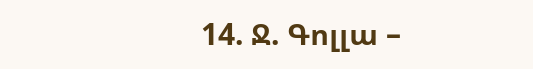14. Ջ. Գոլլա –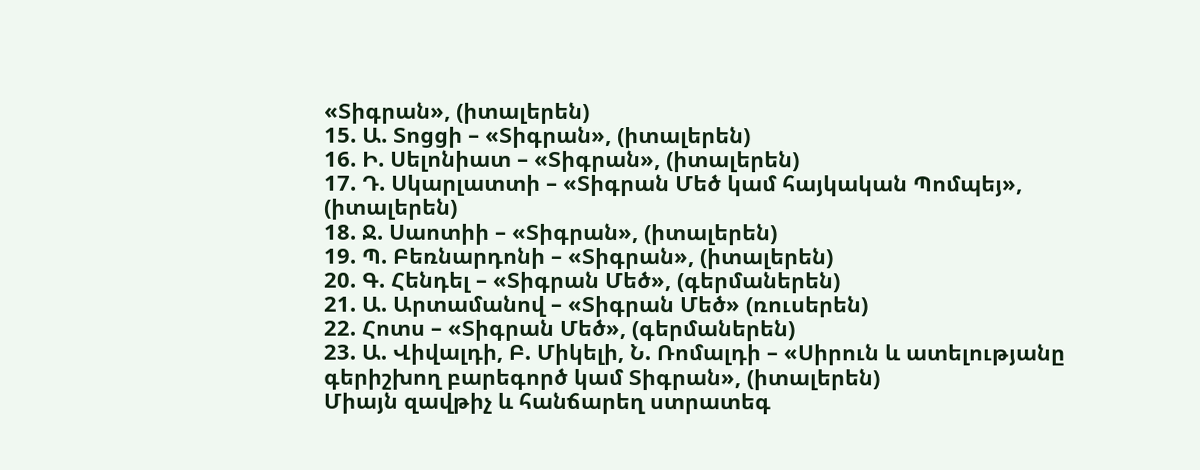«Տիգրան», (իտալերեն)
15. Ա. Տոցցի – «Տիգրան», (իտալերեն)
16. Ի. Սելոնիատ – «Տիգրան», (իտալերեն)
17. Դ. Սկարլատտի – «Տիգրան Մեծ կամ հայկական Պոմպեյ», (իտալերեն)
18. Ջ. Սաոտիի – «Տիգրան», (իտալերեն)
19. Պ. Բեռնարդոնի – «Տիգրան», (իտալերեն)
20. Գ. Հենդել – «Տիգրան Մեծ», (գերմաներեն)
21. Ա. Արտամանով – «Տիգրան Մեծ» (ռուսերեն)
22. Հոտս – «Տիգրան Մեծ», (գերմաներեն)
23. Ա. Վիվալդի, Բ. Միկելի, Ն. Ռոմալդի – «Սիրուն և ատելությանը գերիշխող բարեգործ կամ Տիգրան», (իտալերեն)
Միայն զավթիչ և հանճարեղ ստրատեգ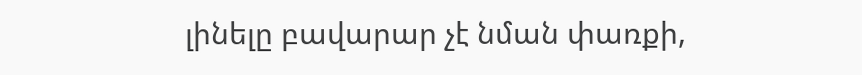լինելը բավարար չէ նման փառքի,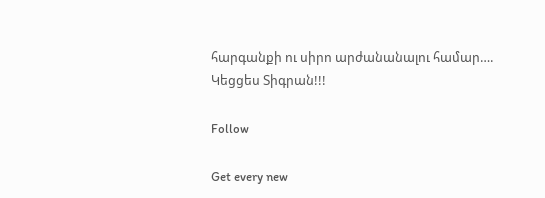հարգանքի ու սիրո արժանանալու համար…. Կեցցես Տիգրան!!!

Follow

Get every new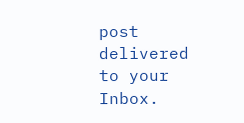post delivered to your Inbox.